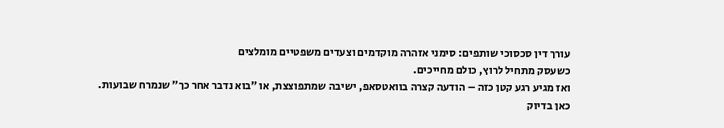עורך דין סכסוכי שותפים: סימני אזהרה מוקדמים וצעדים משפטיים מומלצים
כשעסק מתחיל לרוץ, כולם מחייכים.
ואז מגיע רגע קטן כזה – הודעה קצרה בוואטסאפ, ישיבה שמתפוצצת, או ״בוא נדבר אחר כך״ שנמרח שבועות.
כאן בדיוק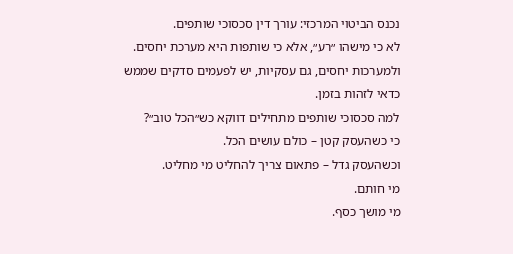נכנס הביטוי המרכזי: עורך דין סכסוכי שותפים.
לא כי מישהו ״רע״, אלא כי שותפות היא מערכת יחסים.
ולמערכות יחסים, גם עסקיות, יש לפעמים סדקים שממש כדאי לזהות בזמן.
למה סכסוכי שותפים מתחילים דווקא כש״הכל טוב״?
כי כשהעסק קטן – כולם עושים הכל.
וכשהעסק גדל – פתאום צריך להחליט מי מחליט.
מי חותם.
מי מושך כסף.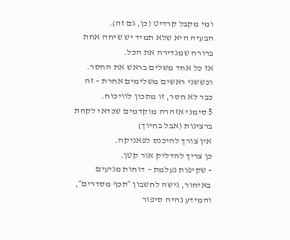ומי מקבל קרדיט (כן, גם זה).
הבעיה היא שלא תמיד יש שיחה אחת ברורה שמגדירה את הכל.
אז כל אחד משלים בראש את החסר.
וכששני ראשים משלימים אחרת – זה כבר לא חסר, זו מתכון לוויכוח.
5 סימני אזהרה מוקדמים שכדאי לקחת ברצינות (אבל בחיוך)
אין צורך להיכנס לפאניקה.
כן צריך להדליק אור קטן.
- שקיפות נעלמת – דוחות מגיעים באיחור, גישה לחשבון ״תכף מסדרים״, והמידע נהיה סיפור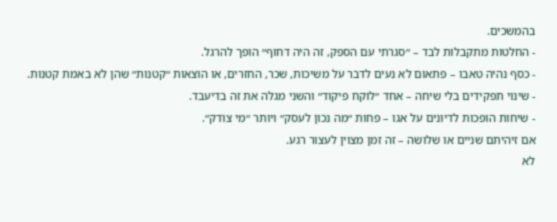בהמשכים.
- החלטות מתקבלות לבד – ״סגרתי עם הספק, זה היה דחוף״ הופך להרגל.
- כסף נהיה טאבו – פתאום לא נעים לדבר על משיכות, שכר, החזרים, או הוצאות ״קטנות״ שהן לא באמת קטנות.
- שינוי תפקידים בלי שיחה – אחד ״לוקח פיקוד״ והשני מגלה את זה בדיעבד.
- שיחות הופכות לדיונים על אגו – פחות ״מה נכון לעסק״ ויותר ״מי צודק״.
אם זיהיתם שניים או שלושה – זה זמן מצוין לעצור רגע.
לא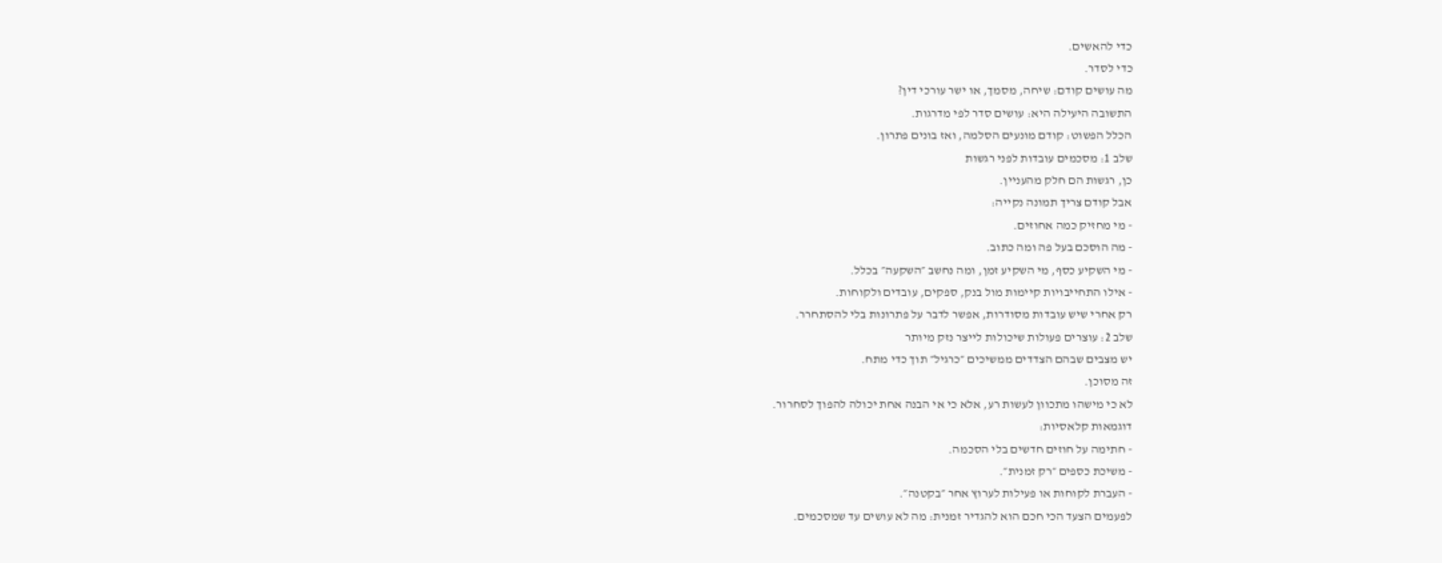כדי להאשים.
כדי לסדר.
מה עושים קודם: שיחה, מסמך, או ישר עורכי דין?
התשובה היעילה היא: עושים סדר לפי מדרגות.
הכלל הפשוט: קודם מונעים הסלמה, ואז בונים פתרון.
שלב 1: מסכמים עובדות לפני רגשות
כן, רגשות הם חלק מהעניין.
אבל קודם צריך תמונה נקייה:
- מי מחזיק כמה אחוזים.
- מה הוסכם בעל פה ומה כתוב.
- מי השקיע כסף, מי השקיע זמן, ומה נחשב ״השקעה״ בכלל.
- אילו התחייבויות קיימות מול בנק, ספקים, עובדים ולקוחות.
רק אחרי שיש עובדות מסודרות, אפשר לדבר על פתרונות בלי להסתחרר.
שלב 2: עוצרים פעולות שיכולות לייצר נזק מיותר
יש מצבים שבהם הצדדים ממשיכים ״כרגיל״ תוך כדי מתח.
זה מסוכן.
לא כי מישהו מתכוון לעשות רע, אלא כי אי הבנה אחת יכולה להפוך לסחרור.
דוגמאות קלאסיות:
- חתימה על חוזים חדשים בלי הסכמה.
- משיכת כספים ״רק זמנית״.
- העברת לקוחות או פעילות לערוץ אחר ״בקטנה״.
לפעמים הצעד הכי חכם הוא להגדיר זמנית: מה לא עושים עד שמסכמים.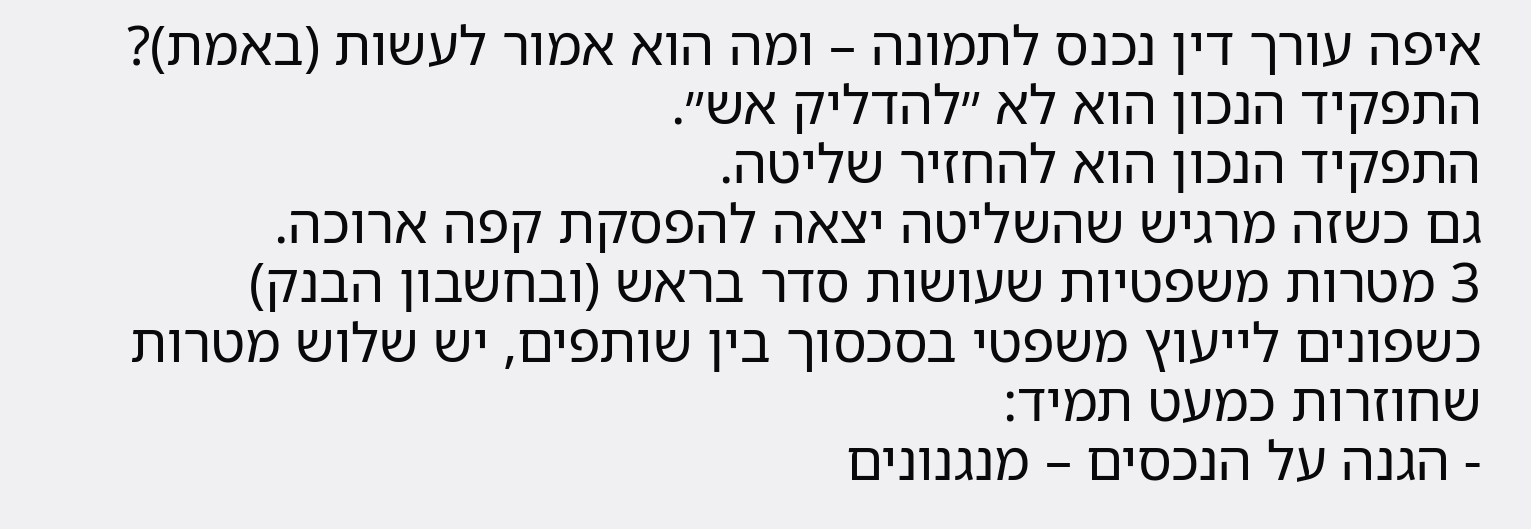איפה עורך דין נכנס לתמונה – ומה הוא אמור לעשות (באמת)?
התפקיד הנכון הוא לא ״להדליק אש״.
התפקיד הנכון הוא להחזיר שליטה.
גם כשזה מרגיש שהשליטה יצאה להפסקת קפה ארוכה.
3 מטרות משפטיות שעושות סדר בראש (ובחשבון הבנק)
כשפונים לייעוץ משפטי בסכסוך בין שותפים, יש שלוש מטרות שחוזרות כמעט תמיד:
- הגנה על הנכסים – מנגנונים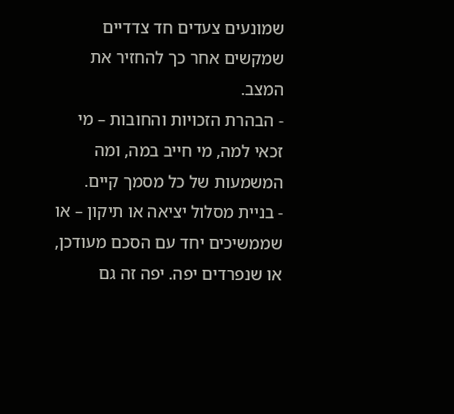שמונעים צעדים חד צדדיים שמקשים אחר כך להחזיר את המצב.
- הבהרת הזכויות והחובות – מי זכאי למה, מי חייב במה, ומה המשמעות של כל מסמך קיים.
- בניית מסלול יציאה או תיקון – או שממשיכים יחד עם הסכם מעודכן, או שנפרדים יפה. יפה זה גם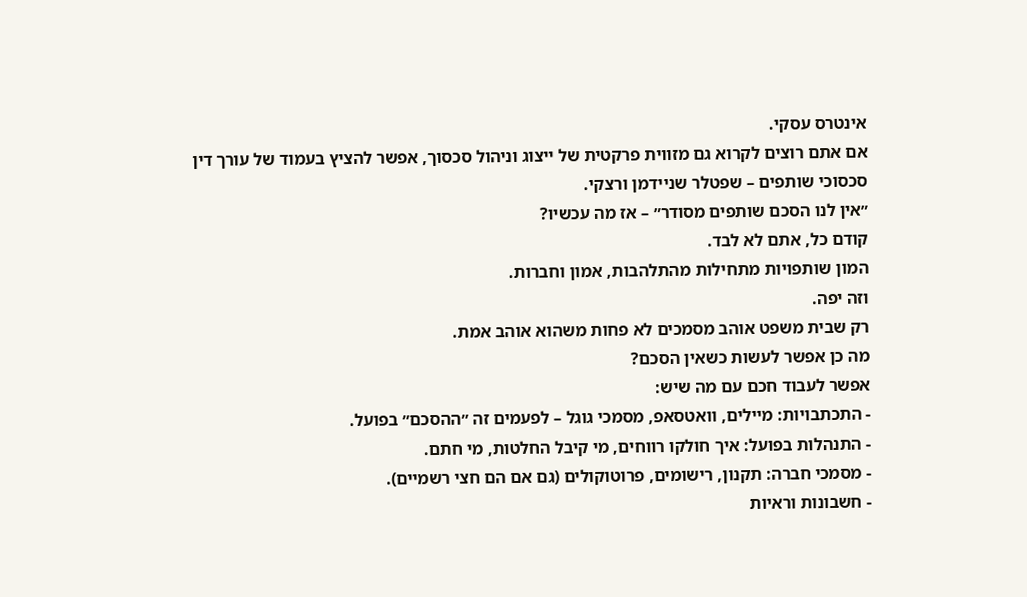אינטרס עסקי.
אם אתם רוצים לקרוא גם מזווית פרקטית של ייצוג וניהול סכסוך, אפשר להציץ בעמוד של עורך דין סכסוכי שותפים – שפטלר שניידמן ורצקי.
״אין לנו הסכם שותפים מסודר״ – אז מה עכשיו?
קודם כל, אתם לא לבד.
המון שותפויות מתחילות מהתלהבות, אמון וחברות.
וזה יפה.
רק שבית משפט אוהב מסמכים לא פחות משהוא אוהב אמת.
מה כן אפשר לעשות כשאין הסכם?
אפשר לעבוד חכם עם מה שיש:
- התכתבויות: מיילים, וואטסאפ, מסמכי גוגל – לפעמים זה ״ההסכם״ בפועל.
- התנהלות בפועל: איך חולקו רווחים, מי קיבל החלטות, מי חתם.
- מסמכי חברה: תקנון, רישומים, פרוטוקולים (גם אם הם חצי רשמיים).
- חשבונות וראיות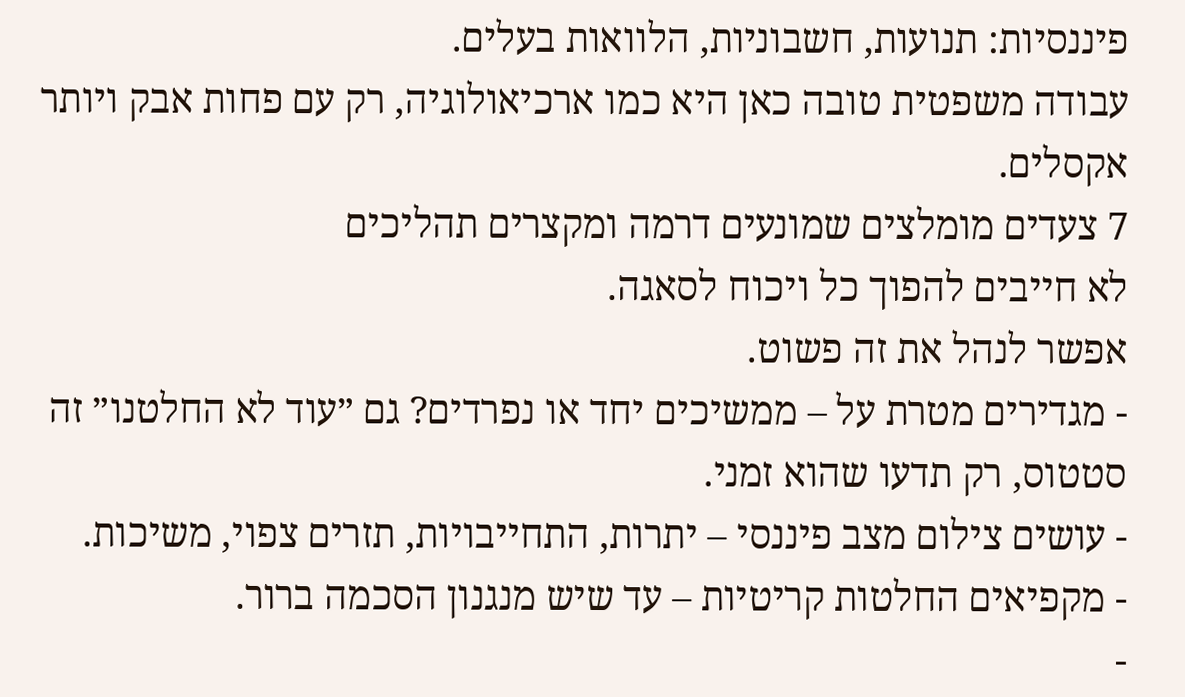פיננסיות: תנועות, חשבוניות, הלוואות בעלים.
עבודה משפטית טובה כאן היא כמו ארכיאולוגיה, רק עם פחות אבק ויותר אקסלים.
7 צעדים מומלצים שמונעים דרמה ומקצרים תהליכים
לא חייבים להפוך כל ויכוח לסאגה.
אפשר לנהל את זה פשוט.
- מגדירים מטרת על – ממשיכים יחד או נפרדים? גם ״עוד לא החלטנו״ זה סטטוס, רק תדעו שהוא זמני.
- עושים צילום מצב פיננסי – יתרות, התחייבויות, תזרים צפוי, משיכות.
- מקפיאים החלטות קריטיות – עד שיש מנגנון הסכמה ברור.
-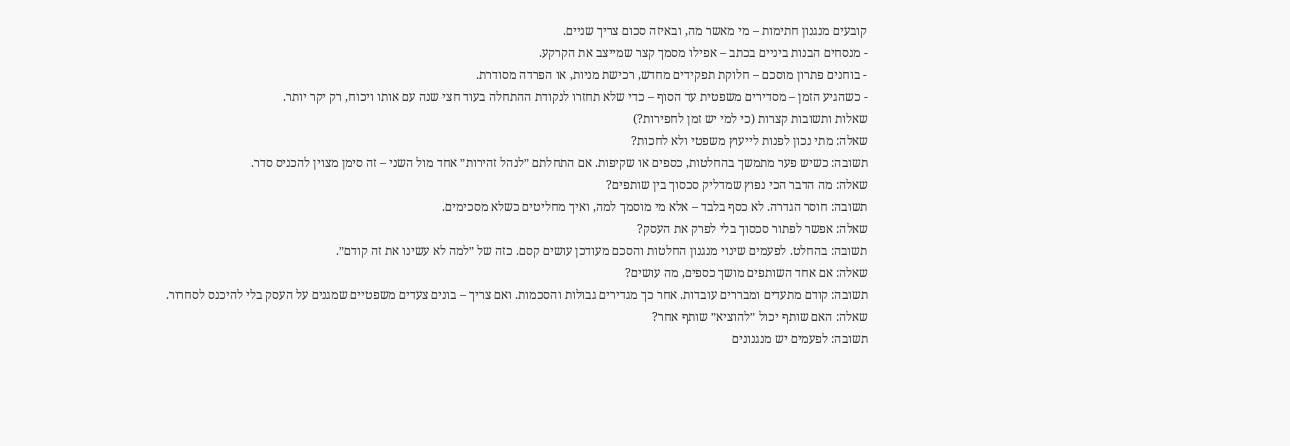קובעים מנגנון חתימות – מי מאשר מה, ובאיזה סכום צריך שניים.
- מנסחים הבנות ביניים בכתב – אפילו מסמך קצר שמייצב את הקרקע.
- בוחנים פתרון מוסכם – חלוקת תפקידים מחדש, רכישת מניות, או הפרדה מסודרת.
- כשהגיע הזמן – מסדירים משפטית עד הסוף – כדי שלא תחזרו לנקודת ההתחלה בעוד חצי שנה עם אותו ויכוח, רק יקר יותר.
שאלות ותשובות קצרות (כי למי יש זמן לחפירות?)
שאלה: מתי נכון לפנות לייעוץ משפטי ולא לחכות?
תשובה: כשיש פער מתמשך בהחלטות, כספים או שקיפות. אם התחלתם ״לנהל זהירות״ אחד מול השני – זה סימן מצוין להכניס סדר.
שאלה: מה הדבר הכי נפוץ שמדליק סכסוך בין שותפים?
תשובה: חוסר הגדרה. לא כסף בלבד – אלא מי מוסמך למה, ואיך מחליטים כשלא מסכימים.
שאלה: אפשר לפתור סכסוך בלי לפרק את העסק?
תשובה: בהחלט. לפעמים שינוי מנגנון החלטות והסכם מעודכן עושים קסם. כזה של ״למה לא עשינו את זה קודם״.
שאלה: אם אחד השותפים מושך כספים, מה עושים?
תשובה: קודם מתעדים ומבררים עובדות. אחר כך מגדירים גבולות והסכמות. ואם צריך – בונים צעדים משפטיים שמגנים על העסק בלי להיכנס לסחרור.
שאלה: האם שותף יכול ״להוציא״ שותף אחר?
תשובה: לפעמים יש מנגנונים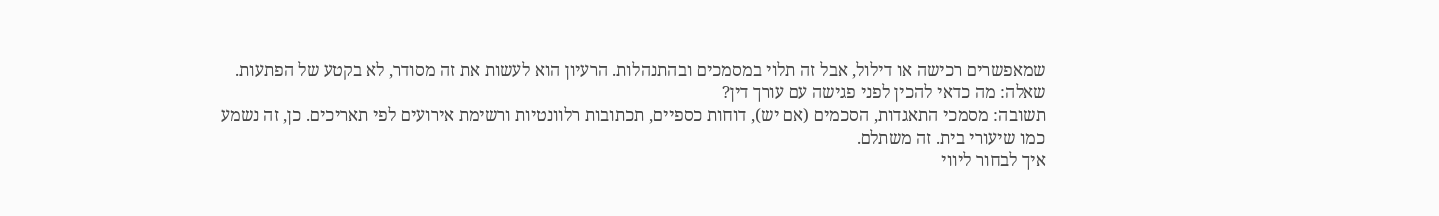שמאפשרים רכישה או דילול, אבל זה תלוי במסמכים ובהתנהלות. הרעיון הוא לעשות את זה מסודר, לא בקטע של הפתעות.
שאלה: מה כדאי להכין לפני פגישה עם עורך דין?
תשובה: מסמכי התאגדות, הסכמים (אם יש), דוחות כספיים, תכתובות רלוונטיות ורשימת אירועים לפי תאריכים. כן, זה נשמע כמו שיעורי בית. זה משתלם.
איך לבחור ליווי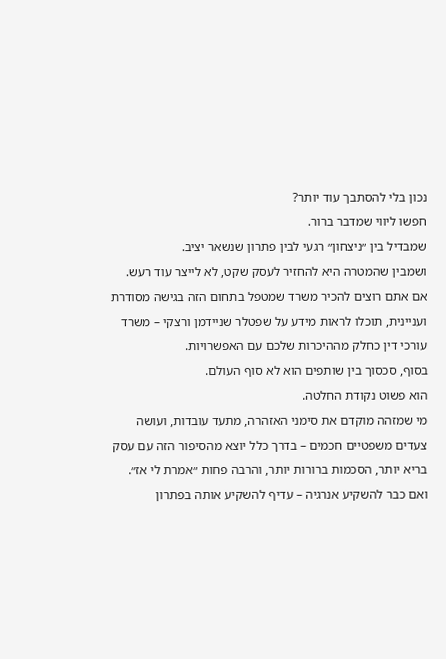נכון בלי להסתבך עוד יותר?
חפשו ליווי שמדבר ברור.
שמבדיל בין ״ניצחון״ רגעי לבין פתרון שנשאר יציב.
ושמבין שהמטרה היא להחזיר לעסק שקט, לא לייצר עוד רעש.
אם אתם רוצים להכיר משרד שמטפל בתחום הזה בגישה מסודרת ועניינית, תוכלו לראות מידע על שפטלר שניידמן ורצקי – משרד עורכי דין כחלק מההיכרות שלכם עם האפשרויות.
בסוף, סכסוך בין שותפים הוא לא סוף העולם.
הוא פשוט נקודת החלטה.
מי שמזהה מוקדם את סימני האזהרה, מתעד עובדות, ועושה צעדים משפטיים חכמים – בדרך כלל יוצא מהסיפור הזה עם עסק בריא יותר, הסכמות ברורות יותר, והרבה פחות ״אמרת לי אז״.
ואם כבר להשקיע אנרגיה – עדיף להשקיע אותה בפתרון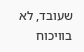שעובד, לא בוויכוח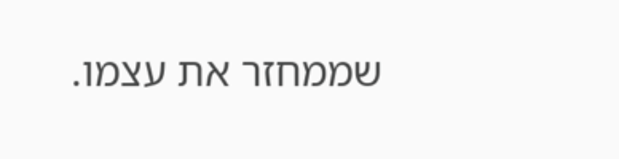שממחזר את עצמו.